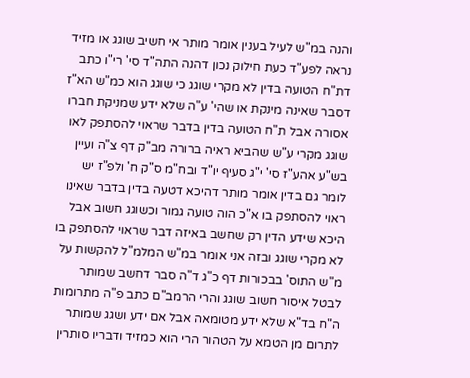והנה במ"ש לעיל בענין אומר מותר אי חשיב שוגג או מזיד נראה לפע"ד כעת חילוק נכון דהנה התה"ד סי' רי"ו כתב דת"ח הטועה בדין לא מקרי שוגג כי שוגג הוא כמ"ש הא"ז דסבר שאינה מינקת או שהי' ע"ה שלא ידע שמניקת חברו אסורה אבל ת"ח הטועה בדין בדבר שראוי להסתפק לאו שוגג מקרי ע"ש שהביא ראיה ברורה מב"ק דף צ"ה ועיין בש"ע אהע"ז סי' י"ג סעיף יו"ד ובח"מ ס"ק ח' ולפ"ז יש לומר גם בדין אומר מותר דהיכא דטעה בדין בדבר שאינו ראוי להסתפק בו א"כ הוה טועה גמור וכשוגג חשוב אבל היכא שידע הדין רק שחשב באיזה דבר שראוי להסתפק בו לא מקרי שוגג ובזה אני אומר במ"ש המלמ"ל להקשות על מ"ש התוס' בבכורות דף כ"ג ד"ה סבר דחשב שמותר לבטל איסור חשוב שוגג והרי הרמב"ם כתב פ"ה מתרומות ה"ח בד"א שלא ידע מטומאה אבל אם ידע ושגג שמותר לתרום מן הטמא על הטהור הרי הוא כמזיד ודבריו סותרין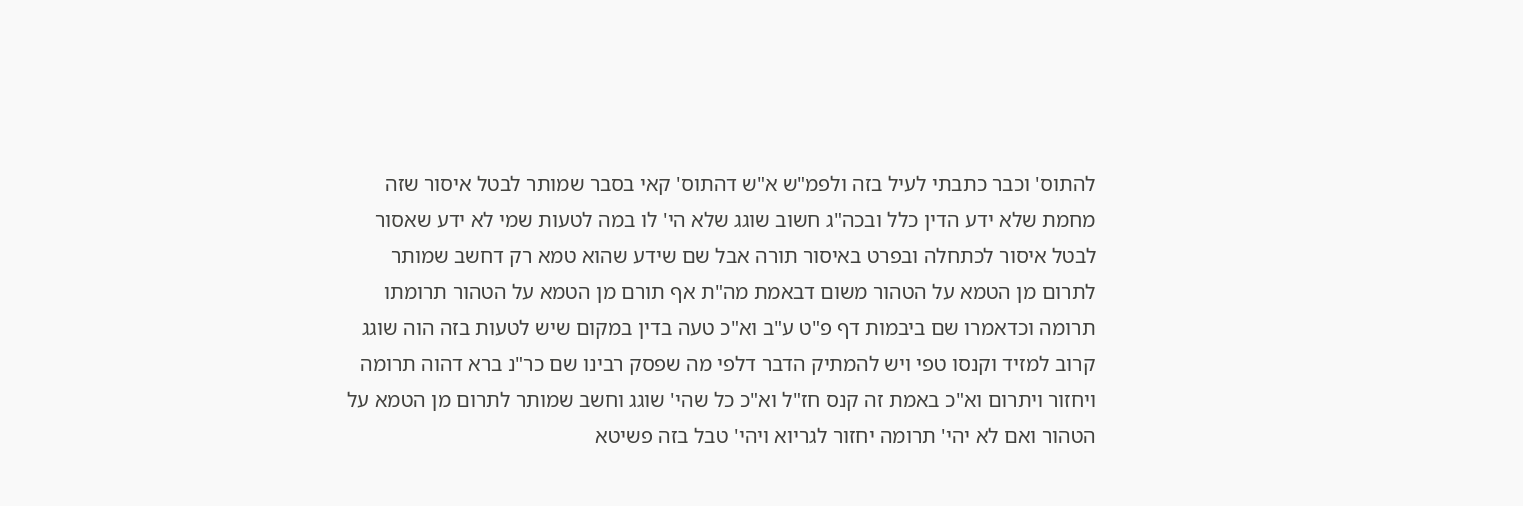להתוס' וכבר כתבתי לעיל בזה ולפמ"ש א"ש דהתוס' קאי בסבר שמותר לבטל איסור שזה מחמת שלא ידע הדין כלל ובכה"ג חשוב שוגג שלא הי' לו במה לטעות שמי לא ידע שאסור לבטל איסור לכתחלה ובפרט באיסור תורה אבל שם שידע שהוא טמא רק דחשב שמותר לתרום מן הטמא על הטהור משום דבאמת מה"ת אף תורם מן הטמא על הטהור תרומתו תרומה וכדאמרו שם ביבמות דף פ"ט ע"ב וא"כ טעה בדין במקום שיש לטעות בזה הוה שוגג קרוב למזיד וקנסו טפי ויש להמתיק הדבר דלפי מה שפסק רבינו שם כר"נ ברא דהוה תרומה ויחזור ויתרום וא"כ באמת זה קנס חז"ל וא"כ כל שהי' שוגג וחשב שמותר לתרום מן הטמא על הטהור ואם לא יהי' תרומה יחזור לגריוא ויהי' טבל בזה פשיטא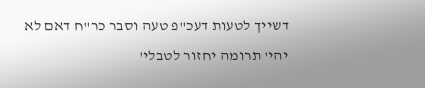דשייך לטעות דעכ"פ טעה וסבר כר"ח דאם לא יהי' תרומה יחזור לטבלי'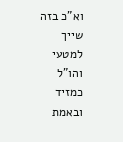וא"כ בזה שייך למטעי והו"ל כמזיד ובאמת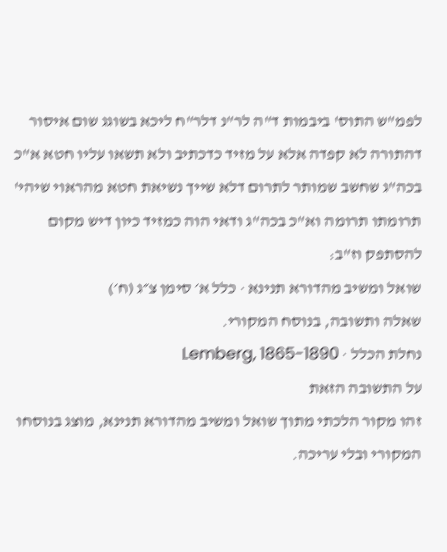לפמ"ש התוס' ביבמות ד"ה לר"נ דלר"ח ליכא בשוגג שום איסור דהתורה לא קפדה אלא על מזיד כדכתיב ולא תשאו עליו חטא א"כ בכה"ג שחשב שמותר לתרום דלא שייך נשיאת חטא מהראוי שיהי' תרומתו תרומה וא"כ בכה"ג ודאי הוה כמזיד כיון דיש מקום להסתפק וז"ב:
שואל ומשיב מהדורא תנינא · כלל א׳ סימן צ״ג (ח׳)
שאלה ותשובה, בנוסח המקורי.
נחלת הכלל · Lemberg, 1865-1890
על התשובה הזאת
זהו מקור הלכתי מתוך שואל ומשיב מהדורא תנינא, מוצג בנוסחו המקורי ובלי עריכה.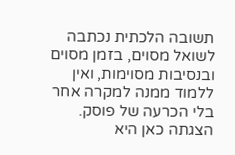תשובה הלכתית נכתבה לשואל מסוים, בזמן מסוים ובנסיבות מסוימות, ואין ללמוד ממנה למקרה אחר בלי הכרעה של פוסק. הצגתה כאן היא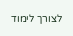לצורך לימוד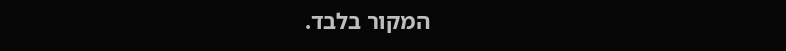המקור בלבד.